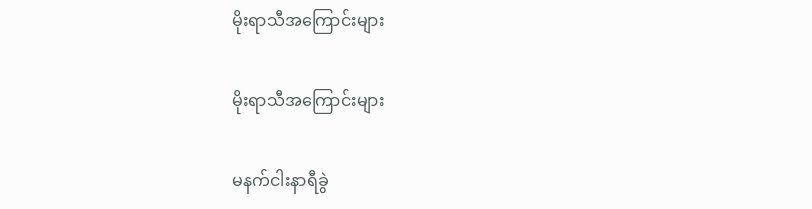မိုးရာသီအကြောင်းများ

မိုးရာသီအကြောင်းများ

မနက်ငါးနာရီခွဲ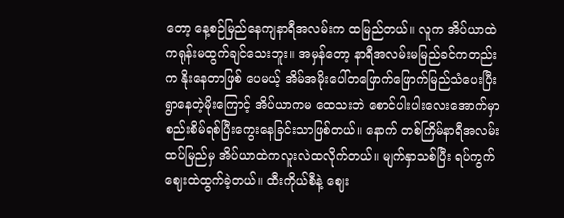တော့ နေ့စဉ်မြည်နေကျနာရီအလမ်းက ထမြည်တယ်။ လူက အိပ်ယာထဲ ကရုန်းမထွက်ချင်သေးဘူး။ အမှန်တော့ နာရီအလမ်းမမြည်ခင်ကတည်းက နိုးနေတာဖြစ် ပေမယ့် အိမ်အမိုးပေါ်တဖြောက်ဖြောက်မြည်သံပေးပြီး ရွာနေတဲ့မိုးကြောင့် အိပ်ယာကမ ထေသးဘဲ စောင်ပါးပါးလေးအောက်မှာ စည်းစိမ်ရစ်ပြီးကွေးနေခြင်းသာဖြစ်တယ်။ နောက် တစ်ကြိမ်နာရီအလမ်းထပ်မြည်မှ အိပ်ယာထဲကလူးလဲထလိုက်တယ်။ မျက်နှာသစ်ပြီး ရပ်ကွက်ဈေးထဲထွက်ခဲ့တယ်။ ထီးကိုယ်စီနဲ့ ဈေး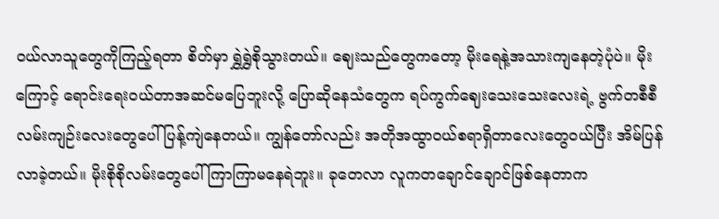ဝယ်လာသူတွေကိုကြည့်ရတာ စိတ်မှာ ရွှဲရွှဲစိုသွားတယ်။ ဈေးသည်တွေကတော့ မိုးရေနဲ့အသားကျနေတဲ့ပုံပဲ။ မိုးကြောင့် ရောင်းရေးဝယ်တာအဆင်မပြေဘူးလို့ ပြောဆိုနေသံတွေက ရပ်ကွက်ဈေးသေးသေးလေးရဲ့ ဗွက်တစီစီလမ်းကျဉ်းလေးတွေပေါ် ပြန့်ကျဲနေတယ်။ ကျွန်တော်လည်း အတိုအထွာဝယ်စရာရှိတာလေးတွေဝယ်ပြီး အိမ်ပြန်လာခဲ့တယ်။ မိုးစိုစိုလမ်းတွေပေါ်ကြာကြာမနေရဲဘူး။ ခုတေလာ လူကတချောင်ချောင်ဖြစ်နေတာက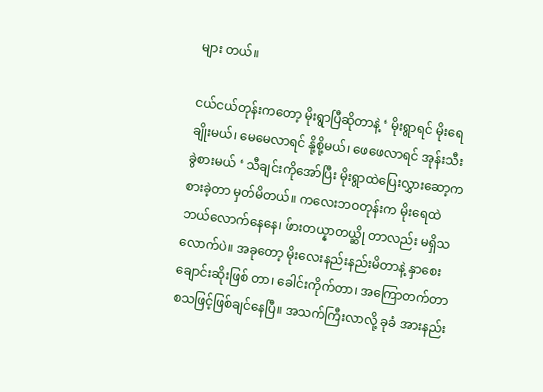များ တယ်။

ငယ်ငယ်တုန်းကတော့ မိုးရွာပြီဆိုတာနဲ့ ‘ မိုးရွာရင် မိုးရေချိုးမယ်၊ မေမေလာရင် နို့စို့မယ်၊ ဖေဖေလာရင် အုန်းသီးခွဲစားမယ် ‘ သီချင်းကိုအော်ပြီး မိုးရွာထဲပြေးလွှားဆော့ကစားခဲ့တာ မှတ်မိတယ်။ ကလေးဘဝတုန်းက မိုးရေထဲဘယ်လောက်နေနေ၊ ဖ်ားတယ္နာတယ္ဆို တာလည်း မရှိသလောက်ပဲ။ အခုတော့ မိုးလေးနည်းနည်းမိတာနဲ့ နှာစေးချောင်းဆိုးဖြစ် တာ၊ ခေါင်းကိုက်တာ၊ အကြောတက်တာစသဖြင့်ဖြစ်ချင်နေပြီ။ အသက်ကြီးလာလို့ ခုခံ အားနည်း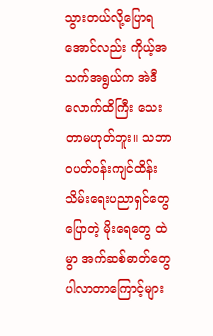သွားတယ်လို့ပြောရအောင်လည်း ကိုယ့်အသက်အရွယ်က အဲဒီလောက်ထိကြီး သေးတာမဟုတ်ဘူး။ သဘာဝပတ်ဝန်းကျင်ထိန်းသိမ်းရေးပညာရှင်တွေပြောတဲ့ မိုးရေတွေ ထဲမွာ အက်ဆစ်ဓာတ်တွေပါလာတာကြောင့်များ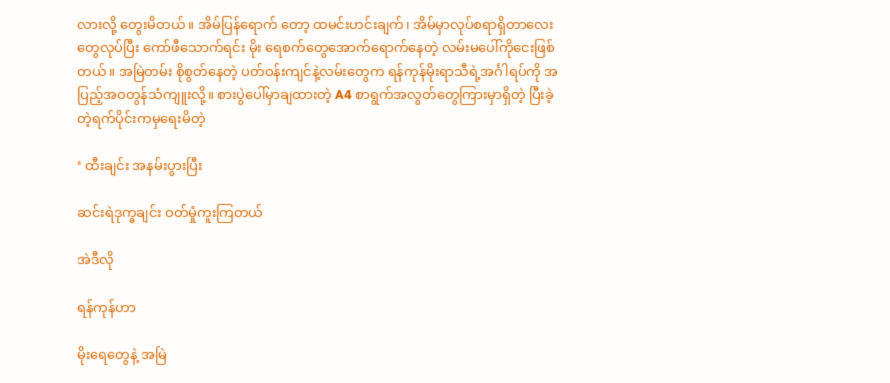လားလို့ တွေးမိတယ်။ အိမ်ပြန်ရောက် တော့ ထမင်းဟင်းချက်၊ အိမ်မှာလုပ်စရာရှိတာလေးတွေလုပ်ပြီး ကော်ဖီသောက်ရင်း မိုး ရေစက်တွေအောက်ရောက်နေတဲ့ လမ်းမပေါ်ကိုငေးဖြစ်တယ်။ အမြဲတမ်း စိုစွတ်နေတဲ့ ပတ်ဝန်းကျင်နဲ့လမ်းတွေက ရန်ကုန်မိုးရာသီရဲ့အင်္ဂါရပ်ကို အပြည့်အဝတွန်သံကျူးလို့။ စားပွဲပေါ်မှာချထားတဲ့ A4 စာရွက်အလွတ်တွေကြားမှာရှိတဲ့ ပြီးခဲ့တဲ့ရက်ပိုင်းကမှရေးမိတဲ့

‘ ထီးချင်း အနမ်းပွားပြီး

ဆင်းရဲဒုက္ခချင်း ဝတ်မှုံကူးကြတယ်

အဲဒီလို

ရန်ကုန်ဟာ

မိုးရေတွေနဲ့ အမြဲ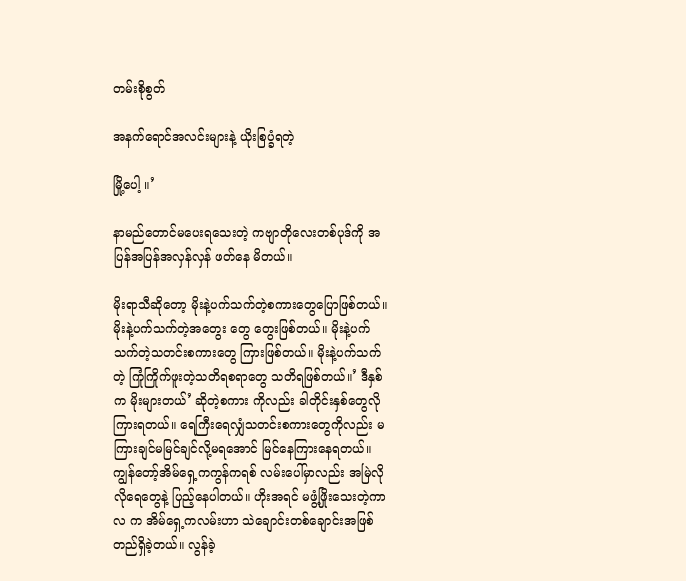တမ်းစိုစွတ်

အနက်ရောင်အလင်းများနဲ့ ယိုးစြပ္ခံရတဲ့

မြို့ပေါ့ ။’

နာမည်တောင်မပေးရသေးတဲ့ ကဗျာတိုလေးတစ်ပုဒ်ကို အပြန်အပြန်အလှန်လှန် ဖတ်နေ မိတယ်။

မိုးရာသီဆိုတော့ မိုးနဲ့ပက်သက်တဲ့စကားတွေပြောဖြစ်တယ်။ မိုးနဲ့ပက်သက်တဲ့အတွေး တွေ တွေးဖြစ်တယ်။ မိုးနဲ့ပက်သက်တဲ့သတင်းစကားတွေ ကြားဖြစ်တယ်။ မိုးနဲ့ပက်သက် တဲ့ ကြုံကြိုက်ဖူးတဲ့သတိရစရာတွေ သတိရဖြစ်တယ်။’ ဒီနှစ်က မိုးများတယ်’ ဆိုတဲ့စကား ကိုလည်း ခါတိုင်းနှစ်တွေလို ကြားရတယ်။ ရေကြီးရေလျှံသတင်းစကားတွေကိုလည်း မကြားချင်မမြင်ချင်လို့မရအောင် မြင်နေကြားနေရတယ်။ ကျွန်တော့်အိမ်ရှေ့ကကွန်ကရစ် လမ်းပေါ်မှာလည်း အမြဲလိုလိုရေတွေနဲ့ ပြည့်နေပါတယ်။ ဟိုးအရင် မဖွံ့ဖြိုးသေးတဲ့ကာလ က အိမ်ရှေ့ကလမ်းဟာ သဲချောင်းတစ်ချောင်းအဖြစ်တည်ရှိခဲ့တယ်။ လွန်ခဲ့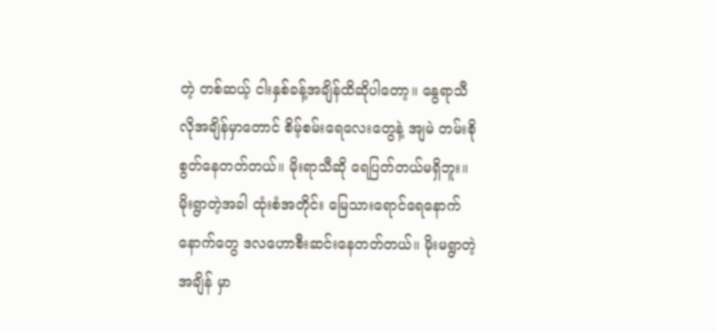တဲ့ တစ်ဆယ့် ငါးနှစ်ခန့်အချိန်ထိဆိုပါတော့။ နွေရာသီလိုအချိန်မှာတောင် စိမ့်စမ်းရေလေးတွေနဲ့ အျမဲ တမ်းစိုစွတ်နေတတ်တယ်။ မိုးရာသီဆို ရေပြတ်တယ်မရှိဘူး။ မိုးရွာတဲ့အခါ ထုံးစံအတိုင်း မြေသားရောင်ရေနောက်နောက်တွေ ဒလဟောစီးဆင်းနေတတ်တယ်။ မိုးမရွာတဲ့အချိန် မှာ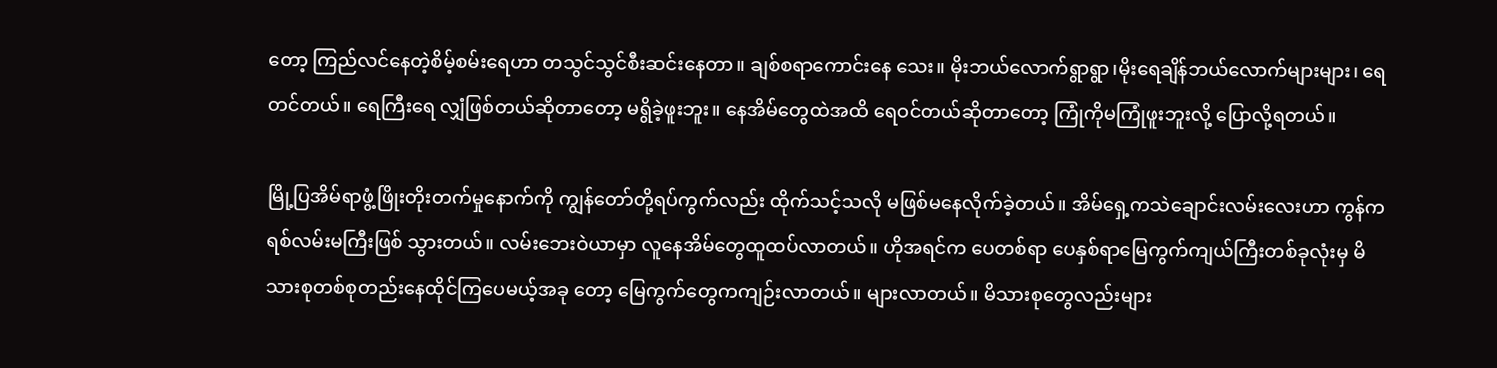တော့ ကြည်လင်နေတဲ့စိမ့်စမ်းရေဟာ တသွင်သွင်စီးဆင်းနေတာ။ ချစ်စရာကောင်းနေ သေး။ မိုးဘယ်လောက်ရွာရွာ၊မိုးရေချိန်ဘယ်လောက်များများ၊ ရေတင်တယ်။ ရေကြီးရေ လျှံဖြစ်တယ်ဆိုတာတော့ မရွိခဲ့ဖူးဘူး။ နေအိမ်တွေထဲအထိ ရေဝင်တယ်ဆိုတာတော့ ကြုံကိုမကြုံဖူးဘူးလို့ ပြောလို့ရတယ်။

မြို့ပြအိမ်ရာဖွံ့ဖြိုးတိုးတက်မှုနောက်ကို ကျွန်တော်တို့ရပ်ကွက်လည်း ထိုက်သင့်သလို မဖြစ်မနေလိုက်ခဲ့တယ်။ အိမ်ရှေ့ကသဲချောင်းလမ်းလေးဟာ ကွန်ကရစ်လမ်းမကြီးဖြစ် သွားတယ်။ လမ်းဘေးဝဲယာမှာ လူနေအိမ်တွေထူထပ်လာတယ်။ ဟိုအရင်က ပေတစ်ရာ ပေနှစ်ရာမြေကွက်ကျယ်ကြီးတစ်ခုလုံးမှ မိသားစုတစ်စုတည်းနေထိုင်ကြပေမယ့်အခု တော့ မြေကွက်တွေကကျဉ်းလာတယ်။ များလာတယ်။ မိသားစုတွေလည်းများ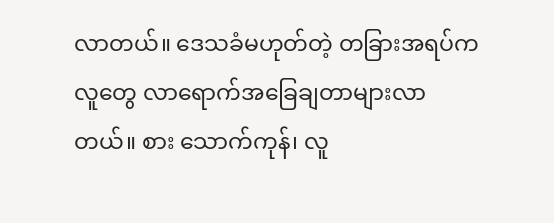လာတယ်။ ဒေသခံမဟုတ်တဲ့ တခြားအရပ်ကလူတွေ လာရောက်အခြေချတာများလာတယ်။ စား သောက်ကုန်၊ လူ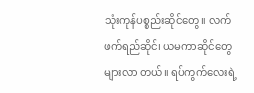သုံးကုန်ပစ္စည်းဆိုင်တွေ။ လက်ဖက်ရည်ဆိုင်၊ ယမကာဆိုင်တွေများလာ တယ်။ ရပ်ကွက်လေးရဲ့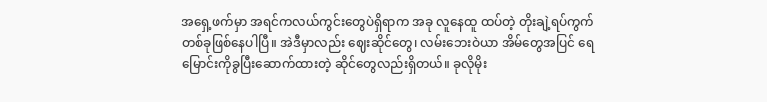အရှေ့ဖက်မှာ အရင်ကလယ်ကွင်းတွေပဲရှိရာက အခု လူနေထူ ထပ်တဲ့ တိုးချဲ့ရပ်ကွက်တစ်ခုဖြစ်နေပါပြီ။ အဲဒီမှာလည်း ဈေးဆိုင်တွေ၊ လမ်းဘေးဝဲယာ အိမ်တွေအပြင် ရေမြောင်းကိုခွပြီးဆောက်ထားတဲ့ ဆိုင်တွေလည်းရှိတယ်။ ခုလိုမိုး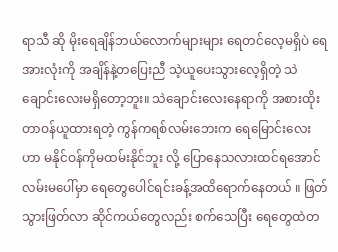ရာသီ ဆို မိုးရေချိန်ဘယ်လောက်များများ ရေတင်လေ့မရှိပဲ ရေအားလုံးကို အချိန်နဲ့တပြေးညီ သဲ့ယူပေးသွားလေ့ရှိတဲ့ သဲချောင်းလေးမရှိတော့ဘူး။ သဲချောင်းလေးနေရာကို အစားထိုး တာဝန်ယူထားရတဲ့ ကွန်ကရစ်လမ်းဘေးက ရေမြောင်းလေးဟာ မနိုင်ဝန်ကိုမထမ်းနိုင်ဘူး လို့ ပြောနေသလားထင်ရအောင် လမ်းမပေါ်မှာ ရေတွေပေါင်ရင်းခန့်အထိရောက်နေတယ် ။ ဖြတ်သွားဖြတ်လာ ဆိုင်ကယ်တွေလည်း စက်သေပြီး ရေတွေထဲတ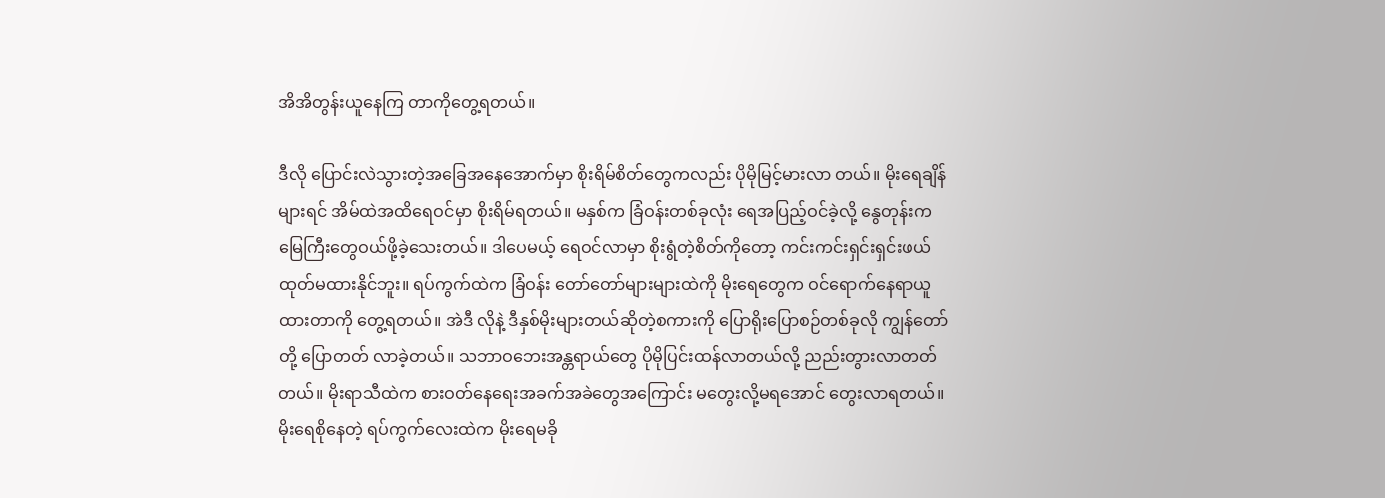အိအိတွန်းယူနေကြ တာကိုတွေ့ရတယ်။

ဒီလို ပြောင်းလဲသွားတဲ့အခြေအနေအောက်မှာ စိုးရိမ်စိတ်တွေကလည်း ပိုမိုမြင့်မားလာ တယ်။ မိုးရေချိန်များရင် အိမ်ထဲအထိရေဝင်မှာ စိုးရိမ်ရတယ်။ မနှစ်က ခြံဝန်းတစ်ခုလုံး ရေအပြည့်ဝင်ခဲ့လို့ နွေတုန်းက မြေကြီးတွေဝယ်ဖို့ခဲ့သေးတယ်။ ဒါပေမယ့် ရေဝင်လာမှာ စိုးရွံတဲ့စိတ်ကိုတော့ ကင်းကင်းရှင်းရှင်းဖယ်ထုတ်မထားနိုင်ဘူး။ ရပ်ကွက်ထဲက ခြံဝန်း တော်တော်များများထဲကို မိုးရေတွေက ဝင်ရောက်နေရာယူထားတာကို တွေ့ရတယ်။ အဲဒီ လိုနဲ့ ဒီနှစ်မိုးများတယ်ဆိုတဲ့စကားကို ပြောရိုးပြောစဉ်တစ်ခုလို ကျွန်တော်တို့ ပြောတတ် လာခဲ့တယ်။ သဘာဝဘေးအန္တရာယ်တွေ ပိုမိုပြင်းထန်လာတယ်လို့ ညည်းတွားလာတတ် တယ်။ မိုးရာသီထဲက စားဝတ်နေရေးအခက်အခဲတွေအကြောင်း မတွေးလို့မရအောင် တွေးလာရတယ်။ မိုးရေစိုနေတဲ့ ရပ်ကွက်လေးထဲက မိုးရေမခို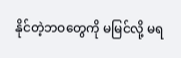နိုင်တဲ့ဘဝတွေကို မမြင်လို့ မရ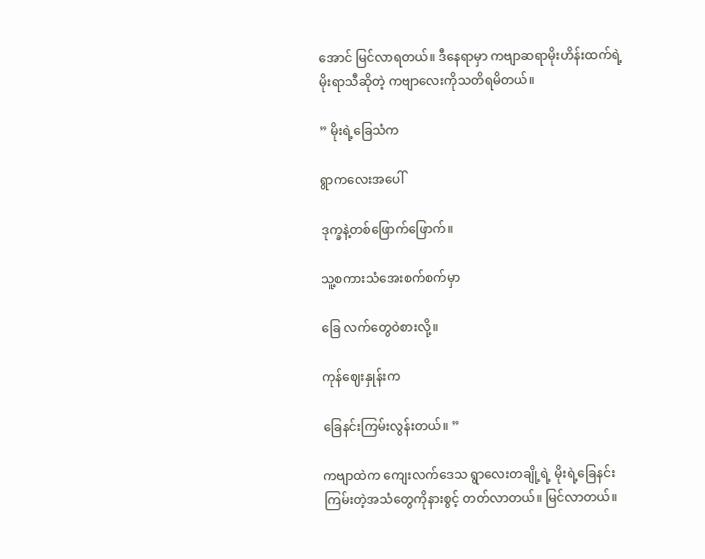အောင် မြင်လာရတယ်။ ဒီနေရာမှာ ကဗျာဆရာမိုးဟိန်းထက်ရဲ့ မိုးရာသီဆိုတဲ့ ကဗျာလေးကိုသတိရမိတယ်။

” မိုးရဲ့ခြေသံက

ရွာကလေးအပေါ်

ဒုက္ခနဲ့တစ်ဖြောက်ဖြောက်။

သူ့စကားသံအေးစက်စက်မှာ

ခြေ လက်တွေဝဲစားလို့။

ကုန်ဈေးနှုန်းက

ခြေနင်းကြမ်းလွန်းတယ်။ ”

ကဗျာထဲက ကျေးလက်ဒေသ ရွာလေးတချို့ရဲ့ မိုးရဲ့ခြေနင်းကြမ်းတဲ့အသံတွေကိုနားစွင့် တတ်လာတယ်။ မြင်လာတယ်။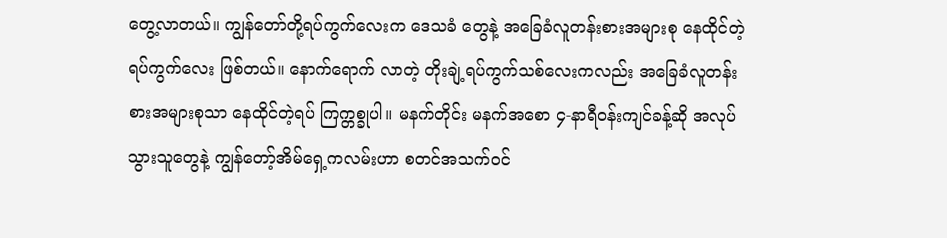တွေ့လာတယ်။ ကျွန်တော်တို့ရပ်ကွက်လေးက ဒေသခံ တွေနဲ့ အခြေခံလူတန်းစားအများစု နေထိုင်တဲ့ရပ်ကွက်လေး ဖြစ်တယ်။ နောက်ရောက် လာတဲ့ တိုးချဲ့ရပ်ကွက်သစ်လေးကလည်း အခြေခံလူတန်းစားအများစုသာ နေထိုင်တဲ့ရပ် ကြက္တစ္ခုပါ။ မနက်တိုင်း မနက်အစော ၄-နာရီဝန်းကျင်ခန့်ဆို အလုပ်သွားသူတွေနဲ့ ကျွန်တော့်အိမ်ရှေ့ကလမ်းဟာ စတင်အသက်ဝင်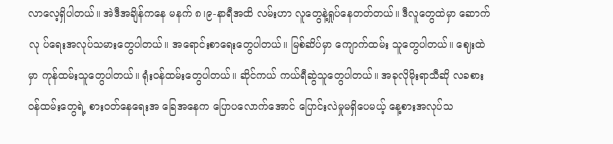လာလေ့ရှိပါတယ်။ အဲဒီအချိန်ကနေ မနက် ၈၊၉-နာရီအထိ လမ်းဟာ လူတွေနဲ့ရှုပ်နေတတ်တယ်။ ဒီလူတွေထဲမှာ ဆောက်လု ပ်ရေးအလုပ်သမားတွေပါတယ်။ အရောင်းစာရေးတွေပါတယ်။ မြစ်ဆိပ်မှာ ကျောက်ထမ်း သူတွေပါတယ်။ ဈေးထဲမှာ ကုန်ထမ်းသူတွေပါတယ်။ ရုံးဝန်ထမ်းတွေပါတယ်။ ဆိုင်ကယ် ကယ်ရီဆွဲသူတွေပါတယ်။ အခုလိုမိုးရာသီဆို လခစားဝန်ထမ်းတွေရဲ့ စားဝတ်နေရေးအ ခြေအနေက ပြောပလောက်အောင် ပြောင်းလဲမှုမရှိပေမယ့် နေ့စားအလုပ်သ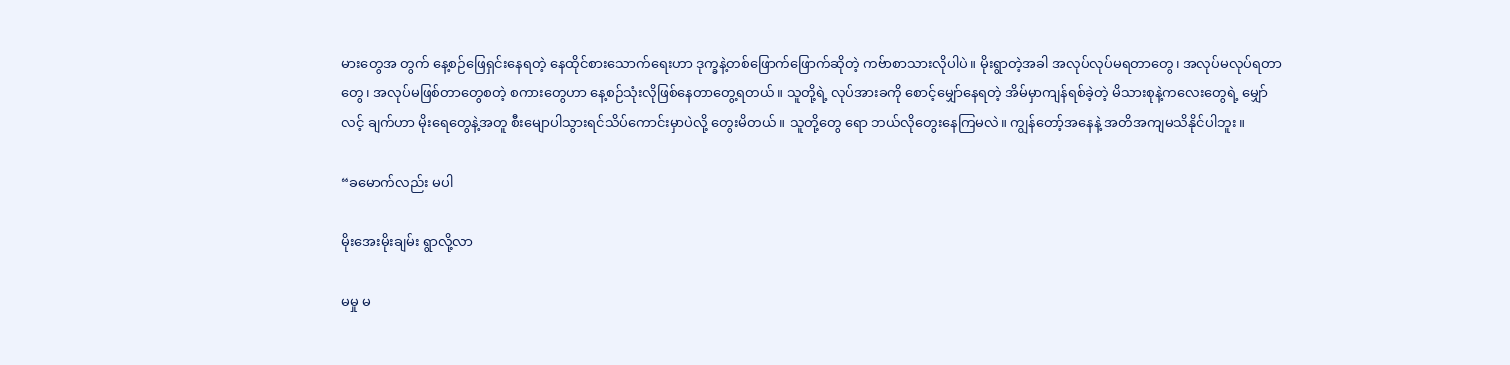မားတွေအ တွက် နေ့စဉ်ဖြေရှင်းနေရတဲ့ နေထိုင်စားသောက်ရေးဟာ ဒုက္ခနဲ့တစ်ဖြောက်ဖြောက်ဆိုတဲ့ ကဗ်ာစာသားလိုပါပဲ။ မိုးရွာတဲ့အခါ အလုပ်လုပ်မရတာတွေ၊ အလုပ်မလုပ်ရတာတွေ၊ အလုပ်မဖြစ်တာတွေစတဲ့ စကားတွေဟာ နေ့စဉ်သုံးလိုဖြစ်နေတာတွေ့ရတယ်။ သူတို့ရဲ့ လုပ်အားခကို စောင့်မျှော်နေရတဲ့ အိမ်မှာကျန်ရစ်ခဲ့တဲ့ မိသားစုနဲ့ကလေးတွေရဲ့ မျှော်လင့် ချက်ဟာ မိုးရေတွေနဲ့အတူ စီးမျောပါသွားရင်သိပ်ကောင်းမှာပဲလို့ တွေးမိတယ်။ သူတို့တွေ ရော ဘယ်လိုတွေးနေကြမလဲ။ ကျွန်တော့်အနေနဲ့ အတိအကျမသိနိုင်ပါဘူး။

“ခမောက်လည်း မပါ

မိုးအေးမိုးချမ်း ရွာလို့လာ

မမှု မ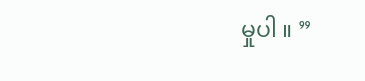မှုပါ ။ ”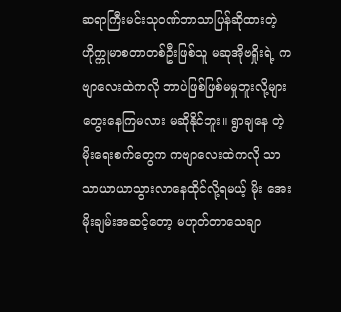ဆရာကြီးမင်းသုဝဏ်ဘာသာပြန်ဆိုထားတဲ့ ဟိုက္ကုမာစတာတစ်ဦးဖြစ်သူ မဆုအိုဗရှိုးရဲ့ ကဗျာလေးထဲကလို ဘာပဲဖြစ်ဖြစ်မမှုဘူးလို့များတွေးနေကြမလား မဆိုနိုင်ဘူး။ ရွာချနေ တဲ့မိုးရေးစက်တွေက ကဗျာလေးထဲကလို သာသာယာယာသွားလာနေထိုင်လို့ရမယ့် မိုး အေးမိုးချမ်းအဆင့်တော့ မဟုတ်တာသေချာ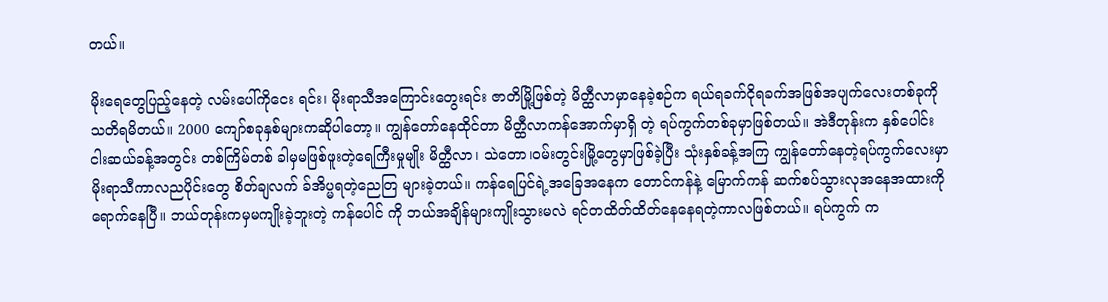တယ်။

မိုးရေတွေပြည့်နေတဲ့ လမ်းပေါ်ကိုငေး ရင်း၊ မိုးရာသီအကြောင်းတွေးရင်း ဇာတိမြို့ဖြစ်တဲ့ မိတ္ထီလာမှာနေခဲ့စဉ်က ရယ်ရခက်ငိုရခက်အဖြစ်အပျက်လေးတစ်ခုကို သတိရမိတယ်။ 2000 ကျော်စခုနှစ်များကဆိုပါတော့။ ကျွန်တော်နေထိုင်တာ မိတ္ထီလာကန်အောက်မှာရှိ တဲ့ ရပ်ကွက်တစ်ခုမှာဖြစ်တယ်။ အဲဒီတုန်းက နှစ်ပေါင်းငါးဆယ်ခန့်အတွင်း တစ်ကြိမ်တစ် ခါမှမဖြစ်ဖူးတဲ့ရေကြီးမှုမျိုး မိတ္ထီလာ၊ သဲတော၊ဝမ်းတွင်းမြို့တွေမှာဖြစ်ခဲ့ပြီး သုံးနှစ်ခန့်အကြ ကျွန်တော်နေတဲ့ရပ်ကွက်လေးမှာ မိုးရာသီကာလညပိုင်းတွေ စိတ်ချလက် ခ်အိပ္မရတဲ့ညေတြ များခဲ့တယ်။ ကန်ရေပြင်ရဲ့အခြေအနေက တောင်ကန်နဲ့ မြောက်ကန် ဆက်စပ်သွားလုအနေအထားကို ရောက်နေပြီ။ ဘယ်တုန်းကမှမကျိုးခဲ့ဘူးတဲ့ ကန်ပေါင် ကို ဘယ်အချိန်များကျိုးသွားမလဲ ရင်တထိတ်ထိတ်နေနေရတဲ့ကာလဖြစ်တယ်။ ရပ်ကွက် က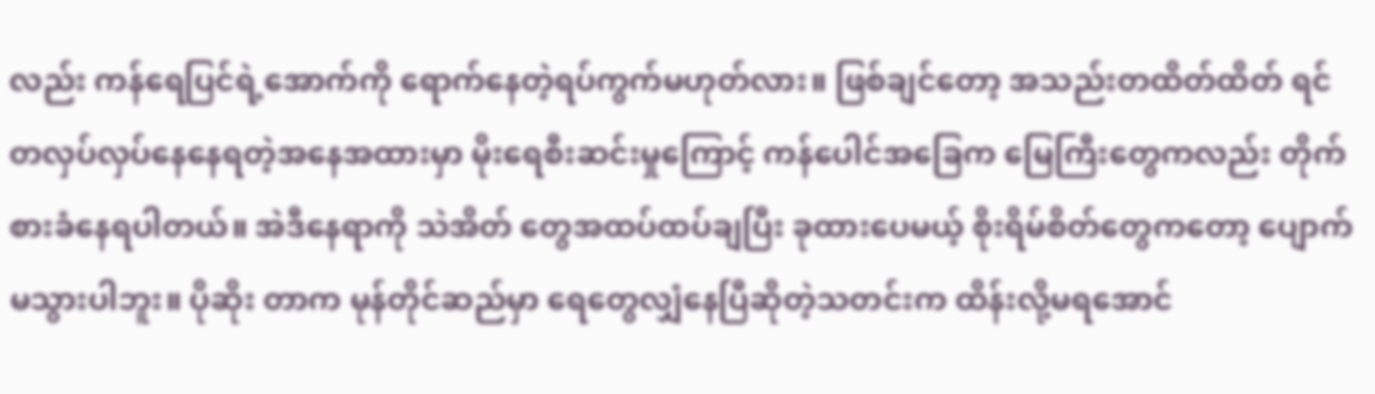လည်း ကန်ရေပြင်ရဲ့အောက်ကို ရောက်နေတဲ့ရပ်ကွက်မဟုတ်လား။ ဖြစ်ချင်တော့ အသည်းတထိတ်ထိတ် ရင်တလှပ်လှပ်နေနေရတဲ့အနေအထားမှာ မိုးရေစီးဆင်းမှုကြောင့် ကန်ပေါင်အခြေက မြေကြီးတွေကလည်း တိုက်စားခံနေရပါတယ်။ အဲဒီနေရာကို သဲအိတ် တွေအထပ်ထပ်ချပြီး ခုထားပေမယ့် စိုးရိမ်စိတ်တွေကတော့ ပျောက်မသွားပါဘူး။ ပိုဆိုး တာက မုန်တိုင်ဆည်မှာ ရေတွေလျှံနေပြီဆိုတဲ့သတင်းက ထိန်းလို့မရအောင်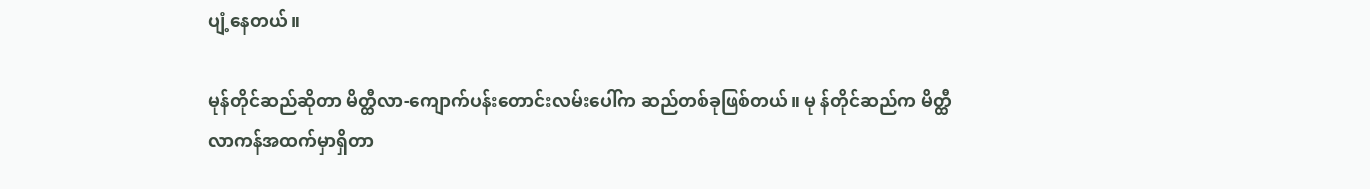ပျံ့နေတယ်။

မုန်တိုင်ဆည်ဆိုတာ မိတ္ထီလာ-ကျောက်ပန်းတောင်းလမ်းပေါ်က ဆည်တစ်ခုဖြစ်တယ်။ မု န်တိုင်ဆည်က မိတ္ထီလာကန်အထက်မှာရှိတာ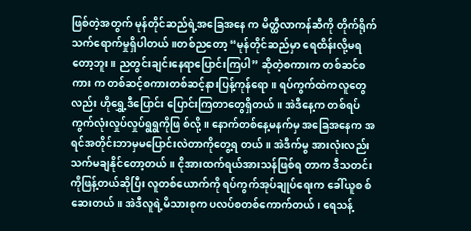ဖြစ်တဲ့အတွက် မုန်တိုင်ဆည်ရဲ့အခြေအနေ က မိတ္ထီလာကန်ဆီကို တိုက်ရိုက်သက်ရောက်မှုရှိပါတယ်။တစ်ညတော့ “မုန်တိုင်ဆည်မှာ ရေထိန်းလို့မရတော့ဘူး။ ညတွင်းချင်းနေရာပြောင်းကြပါ” ဆိုတဲ့စကားက တစ်ဆင်စကား က တစ်ဆင့်စကားတစ်ဆင့်နားပြန့်ကုန်ရော။ ရပ်ကွက်ထဲကလူတွေလည်း ဟိုရွှေ့ဒီပြောင်း ပြောင်းကြတာတွေရှိတယ်။ အဲဒီနေ့က တစ်ရပ်ကွက်လုံးလှုပ်လှုပ်ရွရွကိုဖြ စ်လို့။ နောက်တစ်နေ့မနက်မှ အခြေအနေက အရင်အတိုင်းဘာမှမပြောင်းလဲတာကိုတွေ့ရ တယ်။ အဲဒီက်မွ အားလုံးလည်းသက်မချနိုင်တော့တယ်။ ငိုအားထက်ရယ်အားသန်ဖြစ်ရ တာက ဒီသတင်းကိုဖြန့်တယ်ဆိုပြီး လူတစ်ယောက်ကို ရပ်ကွက်အုပ်ချုပ်ရေးက ခေါ်ယူစ စ်ဆေးတယ်။ အဲဒီလူရဲ့မိသားစုက ပလပ်စတစ်ကောက်တယ်၊ ရေသန့်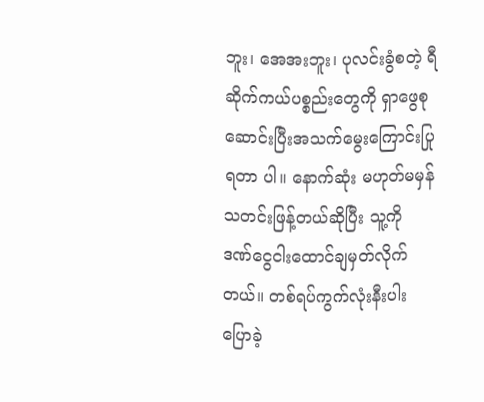ဘူး၊ အေအးဘူး၊ ပုလင်းခွံစတဲ့ ရီဆိုက်ကယ်ပစ္စည်းတွေကို ရှာဖွေစုဆောင်းပြီးအသက်မွေးကြောင်းပြုရတာ ပါ။ နောက်ဆုံး မဟုတ်မမှန်သတင်းဖြန့်တယ်ဆိုပြီး သူ့ကို ဒဏ်ငွေငါးထောင်ချမှတ်လိုက် တယ်။ တစ်ရပ်ကွက်လုံးနီးပါးပြောခဲ့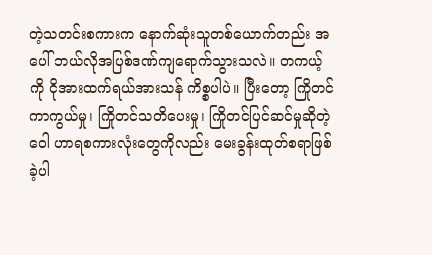တဲ့သတင်းစကားက နောက်ဆုံးသူတစ်ယောက်တည်း အပေါ် ဘယ်လိုအပြစ်ဒဏ်ကျရောက်သွားသလဲ။ တကယ့်ကို ငိုအားထက်ရယ်အားသန် ကိစ္စပါပဲ။ ပြီးတော့ ကြိုတင်ကာကွယ်မှု၊ ကြိုတင်သတိပေးမှု၊ ကြိုတင်ပြင်ဆင်မှုဆိုတဲ့ ဝေါ ဟာရစကားလုံးတွေကိုလည်း မေးခွန်းထုတ်စရာဖြစ်ခဲ့ပါ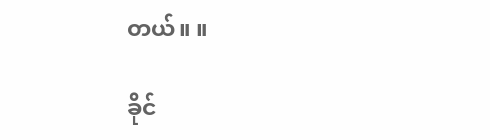တယ်။ ။

ခိုင်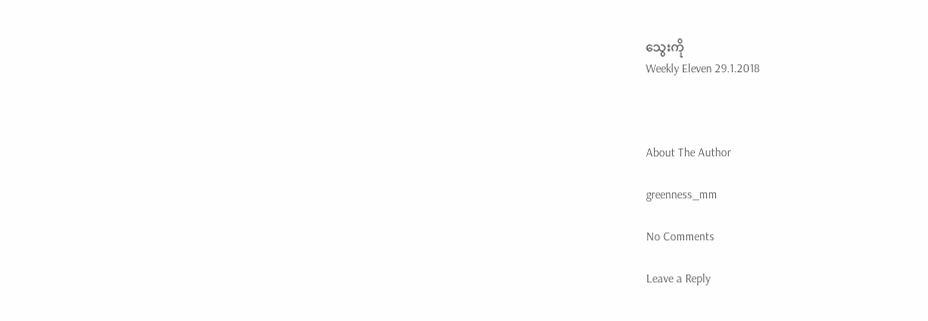သွေးကို
Weekly Eleven 29.1.2018



About The Author

greenness_mm

No Comments

Leave a Reply